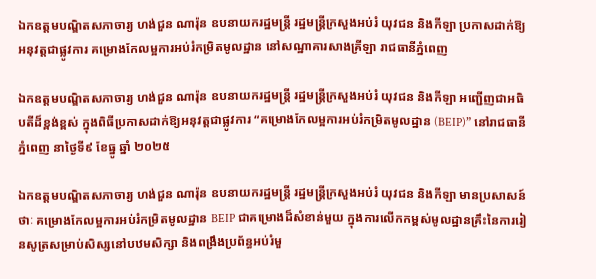ឯកឧត្តមបណ្ឌិតសភាចារ្យ ហង់ជួន ណារ៉ុន ឧបនាយករដ្ឋមន្រ្តី រដ្ឋមន្រ្តីក្រសួងអប់រំ យុវជន និងកីឡា ប្រកាសដាក់ឱ្យអនុវត្តជាផ្លូវការ គម្រោងកែលម្អការអប់រំកម្រិតមូលដ្ឋាន នៅសណ្ឋាគារសាងគ្រីឡា រាជធានីភ្នំពេញ

ឯកឧត្តមបណ្ឌិតសភាចារ្យ ហង់ជួន ណារ៉ុន ឧបនាយករដ្ឋមន្ត្រី រដ្ឋមន្ត្រីក្រសួងអប់រំ យុវជន និងកីឡា អញ្ជើញជាអធិបតីដ៏ខ្ពង់ខ្ពស់ ក្នុងពិធីប្រកាសដាក់ឱ្យអនុវត្តជាផ្លូវការ “គម្រោងកែលម្អការអប់រំកម្រិតមូលដ្ឋាន (BEIP)” នៅរាជធានីភ្នំពេញ នាថ្ងៃទី៩ ខែធ្នូ ឆ្នាំ ២០២៥

ឯកឧត្តមបណ្ឌិតសភាចារ្យ ហង់ជួន ណារ៉ុន ឧបនាយករដ្ឋមន្ត្រី រដ្ឋមន្ត្រីក្រសួងអប់រំ យុវជន និងកីឡា មានប្រសាសន៍ថាៈ គម្រោងកែលម្អការអប់រំកម្រិតមូលដ្ឋាន BEIP ជាគម្រោងដ៏សំខាន់មួយ ក្នុងការលើកកម្ពស់មូលដ្ឋានគ្រឹះនៃការរៀនសូត្រសម្រាប់សិស្សនៅបឋមសិក្សា និងពង្រឹងប្រព័ន្ធអប់រំមួ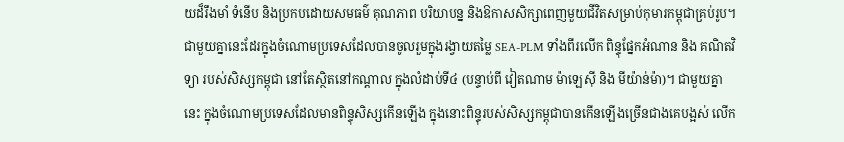យដ៏រឹងមាំ ទំនើប និងប្រកបដោយសមធម៌ គុណភាព បរិយាបន្ន និងឱកាសសិក្សាពេញមួយជីវិតសម្រាប់កុមារកម្ពុជាគ្រប់រូប។ ជាមួយគ្នានេះដែរក្នុងចំណោមប្រទេសដែលបានចូលរួមក្នុងរង្វាយតម្លៃ SEA-PLM ទាំងពីរលើក ពិន្ទុផ្នែកអំណាន និង គណិតវិទ្យា របស់សិស្សកម្ពុជា នៅតែស្ថិតនៅកណ្តាល ក្នុងលំដាប់ទី៤ (បន្ទាប់ពី វៀតណាម ម៉ាឡេស៊ី និង មីយ៉ាន់ម៉ា)។ ជាមួយគ្នានេះ ក្នុងចំណោមប្រទេសដែលមានពិន្ទុសិស្សកើនឡើង ក្នុងនោះពិន្ទុរបស់សិស្សកម្ពុជាបានកើនឡើងច្រើនជាងគេបង្អស់ លើក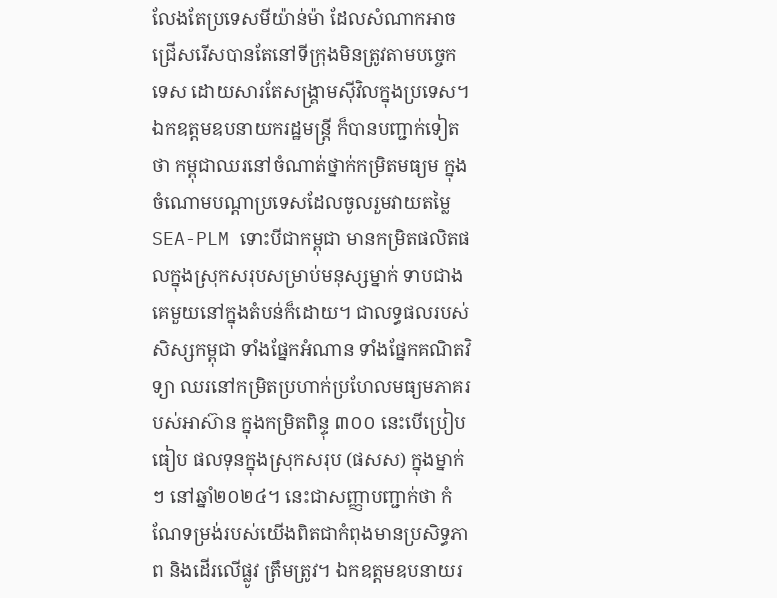លែងតែប្រទេសមីយ៉ាន់ម៉ា ដែលសំណាកអាចជ្រើសរើសបានតែនៅទីក្រុងមិនត្រូវតាមបច្ចេកទេស ដោយសារតែសង្គ្រាមស៊ីវិលក្នុងប្រទេស។ ឯកឧត្តមឧបនាយករដ្ឋមន្រ្តី ក៏បានបញ្ជាក់ទៀតថា កម្ពុជាឈរនៅចំណាត់ថ្នាក់កម្រិតមធ្យម ក្នុងចំណោមបណ្តាប្រទេសដែលចូលរួមវាយតម្លៃ SEA-PLM ទោះបីជាកម្ពុជា មានកម្រិតផលិតផលក្នុងស្រុកសរុបសម្រាប់មនុស្សម្នាក់ ទាបជាងគេមួយនៅក្នុងតំបន់ក៏ដោយ។ ជាលទ្ធផលរបស់សិស្សកម្ពុជា ទាំងផ្នែកអំណាន ទាំងផ្នែកគណិតវិទ្យា ឈរនៅកម្រិតប្រហាក់ប្រហែលមធ្យមភាគរបស់អាស៊ាន ក្នុងកម្រិតពិន្ទុ ៣០០ នេះបើប្រៀបធៀប ផលទុនក្នុងស្រុកសរុប (ផសស) ក្នុងម្នាក់ៗ នៅឆ្នាំ២០២៤។ នេះជាសញ្ញាបញ្ជាក់ថា កំណែទម្រង់របស់យើងពិតជាកំពុងមានប្រសិទ្ធភាព និងដើរលើផ្លូវ ត្រឹមត្រូវ។ ឯកឧត្តមឧបនាយរ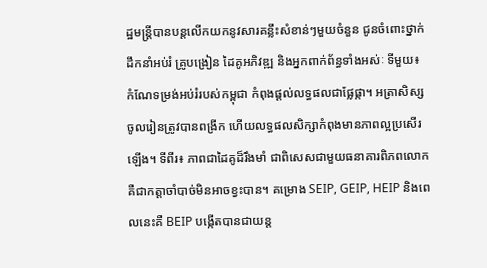ដ្ឋមន្រ្តីបានបន្តលើកយកនូវសារគន្លឹះសំខាន់ៗមួយចំនួន ជូនចំពោះថ្នាក់ដឹកនាំអប់រំ គ្រូបង្រៀន ដៃគូអភិវឌ្ឍ និងអ្នកពាក់ព័ន្ធទាំងអស់ៈ ទីមួយ៖ កំណែទម្រង់អប់រំរបស់កម្ពុជា កំពុងផ្តល់លទ្ធផលជាផ្លែផ្កា។ អត្រាសិស្សចូលរៀនត្រូវបានពង្រីក ហើយលទ្ធផលសិក្សាកំពុងមានភាពល្អប្រសើរឡើង។ ទីពីរ៖ ភាពជាដៃគូដ៏រឹងមាំ ជាពិសេសជាមួយធនាគារពិភពលោក គឺជាកត្តាចាំបាច់មិនអាចខ្វះបាន។ គម្រោង SEIP, GEIP, HEIP និងពេលនេះគឺ BEIP បង្កើតបានជាយន្ត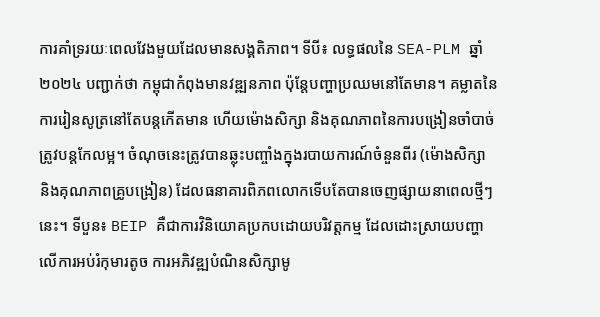ការគាំទ្ររយៈពេលវែងមួយដែលមានសង្គតិភាព។ ទីបី៖ លទ្ធផលនៃ SEA-PLM ឆ្នាំ២០២៤ បញ្ជាក់ថា កម្ពុជាកំពុងមានវឌ្ឍនភាព ប៉ុន្តែបញ្ហាប្រឈមនៅតែមាន។ គម្លាតនៃការរៀនសូត្រនៅតែបន្តកើតមាន ហើយម៉ោងសិក្សា និងគុណភាពនៃការបង្រៀនចាំបាច់ត្រូវបន្តកែលម្អ។ ចំណុចនេះត្រូវបានឆ្លុះបញ្ចាំងក្នុងរបាយការណ៍ចំនួនពីរ (ម៉ោងសិក្សា និងគុណភាពគ្រូបង្រៀន) ដែលធនាគារពិភពលោកទើបតែបានចេញផ្សាយនាពេលថ្មីៗនេះ។ ទីបួន៖ BEIP គឺជាការវិនិយោគប្រកបដោយបរិវត្តកម្ម ដែលដោះស្រាយបញ្ហាលើការអប់រំកុមារតូច ការអភិវឌ្ឍបំណិនសិក្សាមូ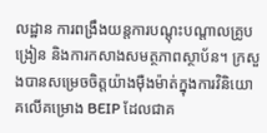លដ្ឋាន ការពង្រឹងយន្តការបណ្ដុះបណ្ដាលគ្រូបង្រៀន និងការកសាងសមត្ថភាពស្ថាប័ន។ ក្រសួងបានសម្រេចចិត្តយ៉ាងម៉ឺងម៉ាត់ក្នុងការវិនិយោគលើគម្រោង BEIP ដែលជាគ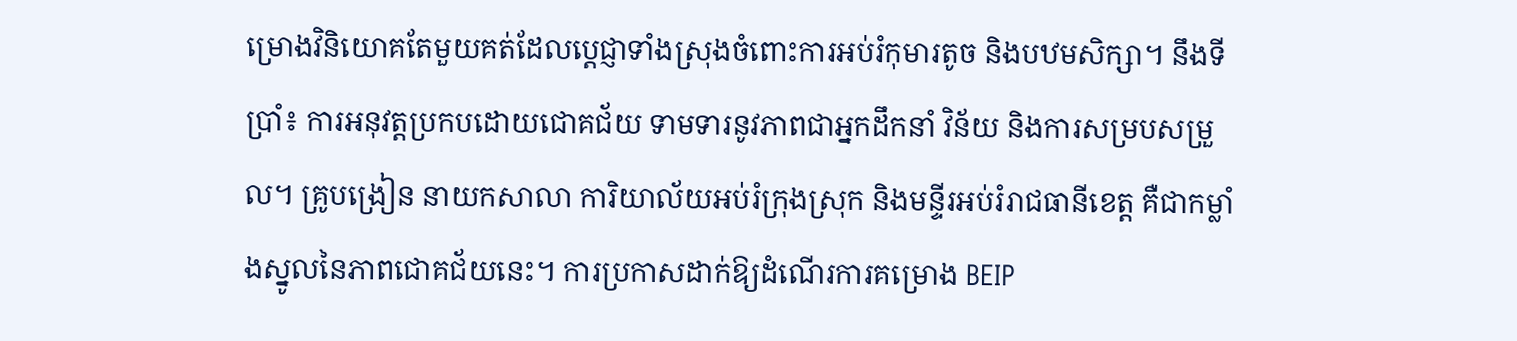ម្រោងវិនិយោគតែមួយគត់ដែលប្តេជ្ញាទាំងស្រុងចំពោះការអប់រំកុមារតូច និងបឋមសិក្សា។ នឹងទីប្រាំ៖ ការអនុវត្តប្រកបដោយជោគជ័យ ទាមទារនូវភាពជាអ្នកដឹកនាំ វិន័យ និងការសម្របសម្រួល។ គ្រូបង្រៀន នាយកសាលា ការិយាល័យអប់រំក្រុងស្រុក និងមន្ទីរអប់រំរាជធានីខេត្ត គឺជាកម្លាំងស្នូលនៃភាពជោគជ័យនេះ។ ការប្រកាសដាក់ឱ្យដំណើរការគម្រោង BEIP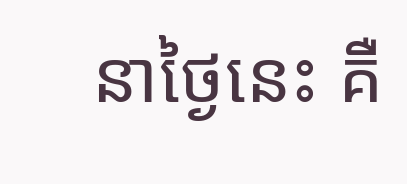នាថ្ងៃនេះ គឺ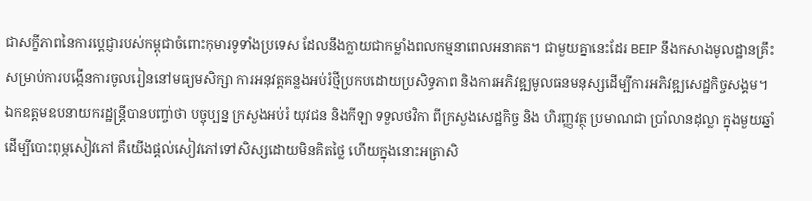ជាសក្ខីភាពនៃការប្តេជ្ញារបស់កម្ពុជាចំពោះកុមារទូទាំងប្រទេស ដែលនឹងក្លាយជាកម្លាំងពលកម្មនាពេលអនាគត។ ជាមួយគ្នានេះដែរ BEIP នឹងកសាងមូលដ្ឋានគ្រឹះសម្រាប់ការបង្កើនការចូលរៀននៅមធ្យមសិក្សា ការអនុវត្តគន្លងអប់រំថ្មីប្រកបដោយប្រសិទ្ធភាព និងការអភិវឌ្ឍមូលធនមនុស្សដើម្បីការអភិវឌ្ឍសេដ្ឋកិច្ចសង្គម។ ឯកឧត្តមឧបនាយករដ្ឋន្រ្តីបានបញ្ចា់ថា បច្ចុប្បន្ន ក្រសួងអប់រំ យុវជន និងកីឡា ទទួលថវិកា ពីក្រសួងសេដ្ឋកិច្ច និង ហិរញ្ញវត្ថុ ប្រមាណជា ប្រាំលានដុល្លា ក្នុងមួយឆ្នាំ ដើម្បីបោះពុម្ភសៀវភៅ គឺយើងផ្តល់សៀវភៅទៅសិស្សដោយមិនគិតថ្លៃ ហើយក្នុងនោះអត្រាសិ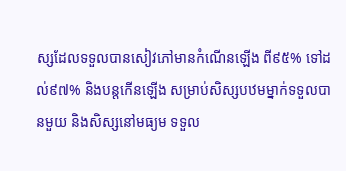ស្សដែលទទួលបានសៀវភៅមានកំណើនឡើង ពី៩៥% ទៅដល់៩៧% និងបន្តកើនឡើង សម្រាប់សិស្សបឋមម្នាក់ទទួលបានមួយ និងសិស្សនៅមធ្យម ទទួល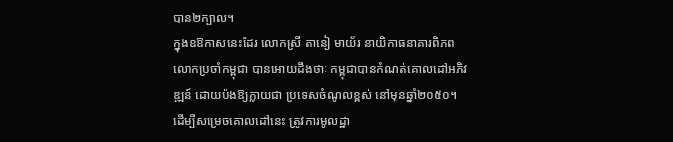បាន២ក្បាល។
ក្នុងឧឱកាសនេះដែរ លោកស្រី តានៀ មាយ័រ នាយិកាធនាគារពិភពលោកប្រចាំកម្ពុជា បានអោយដឹងថាៈ កម្ពុជាបានកំណត់គោលដៅអភិវឌ្ឍន៍ ដោយប៉ងឱ្យក្លាយជា ប្រទេសចំណូលខ្ពស់ នៅមុនឆ្នាំ២០៥០។ ដើម្បីសម្រេចគោលដៅនេះ ត្រូវការមូលដ្ឋា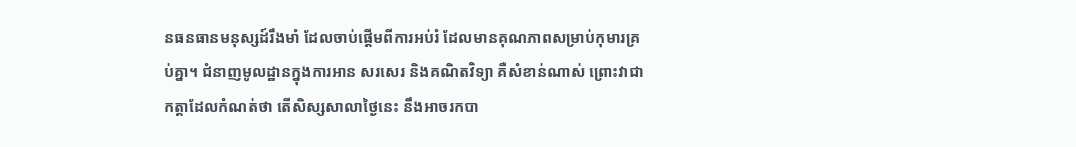នធនធានមនុស្សដ៍រឹងមាំ ដែលចាប់ផ្តើមពីការអប់រំ ដែលមានគុណភាពសម្រាប់កុមារគ្រប់គ្នា។ ជំនាញមូលដ្ឋានក្នុងការអាន សរសេរ និងគណិតវិទ្យា គឺសំខាន់ណាស់ ព្រោះវាជាកត្តាដែលកំណត់ថា តើសិស្សសាលាថ្ងៃនេះ នឹងអាចរកបា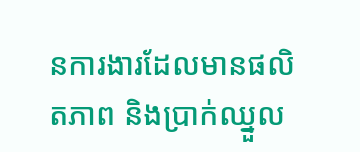នការងារដែលមានផលិតភាព និងប្រាក់ឈ្នួល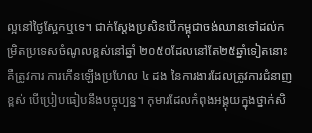ល្អនៅថ្ងៃស្អែកឬទេ។ ជាក់ស្តែងប្រសិនបើកម្ពុជាចង់ឈានទៅដល់កម្រិតប្រទេសចំណូលខ្ពស់នៅឆ្នាំ ២០៥០ដែលនៅតែ២៥ឆ្នាំទៀតនោះ គឺត្រូវការ ការកើនឡើងប្រហែល ៤ ដង នៃការងារដែលត្រូវការជំនាញខ្ពស់ បើប្រៀបធៀបនឹងបច្ចុប្បន្ន។ កុមារដែលកំពុងអង្គុយក្នុងថ្នាក់សិ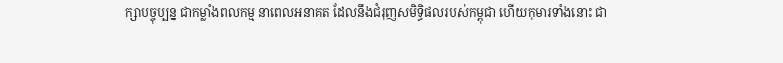ក្សាបច្ចុប្បន្ន ជាកម្លាំងពលកម្ម នាពេលអនាគត ដែលនឹងជំរុញសមិទ្ធិផលរបស់កម្ពុជា ហើយកុមារទាំងនោះ ជា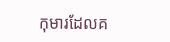កុមារដែលគ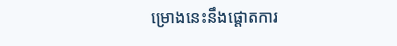ម្រោងនេះនឹងផ្តោតការ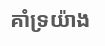គាំទ្រយ៉ាង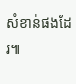សំខាន់ផងដែរ៕